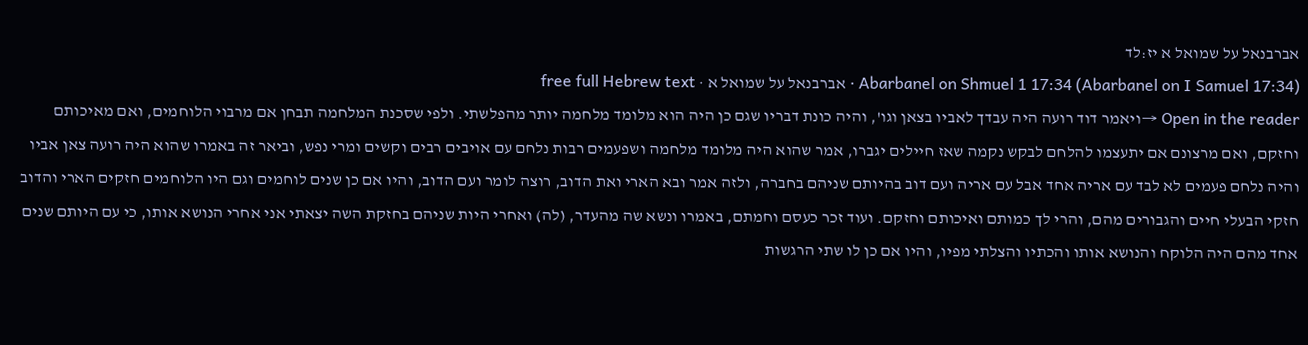אברבנאל על שמואל א יז:לד
Abarbanel on Shmuel 1 17:34 (Abarbanel on I Samuel 17:34) · אברבנאל על שמואל א · free full Hebrew text
Open in the reader →ויאמר דוד רועה היה עבדך לאביו בצאן וגו', והיה כונת דבריו שגם כן היה הוא מלומד מלחמה יותר מהפלשתי. ולפי שסכנת המלחמה תבחן אם מרבוי הלוחמים, ואם מאיכותם וחזקם, ואם מרצונם אם יתעצמו להלחם לבקש נקמה שאז חיילים יגברו, אמר שהוא היה מלומד מלחמה ושפעמים רבות נלחם עם אויבים רבים וקשים ומרי נפש, וביאר זה באמרו שהוא היה רועה צאן אביו והיה נלחם פעמים לא לבד עם אריה אחד אבל עם אריה ועם דוב בהיותם שניהם בחברה, ולזה אמר ובא הארי ואת הדוב, רוצה לומר ועם הדוב, והיו אם כן שנים לוחמים וגם היו הלוחמים חזקים הארי והדוב חזקי הבעלי חיים והגבורים מהם, והרי לך כמותם ואיכותם וחזקם. ועוד זכר כעסם וחמתם, באמרו ונשא שה מהעדר, (לה) ואחרי היות שניהם בחזקת השה יצאתי אני אחרי הנושא אותו, כי עם היותם שנים אחד מהם היה הלוקח והנושא אותו והכתיו והצלתי מפיו, והיו אם כן לו שתי הרגשות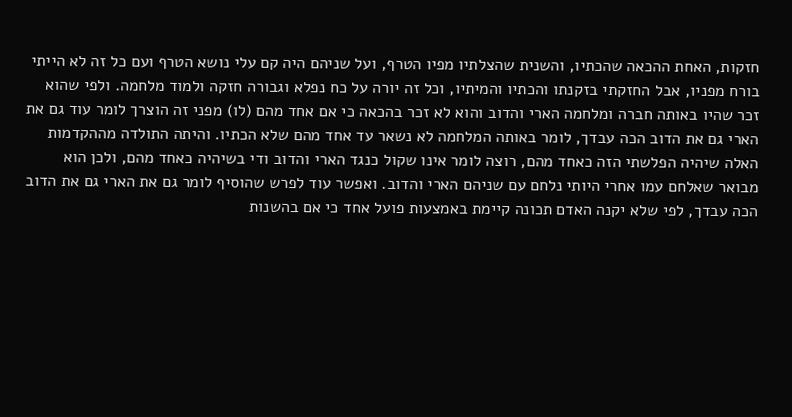חזקות, האחת ההכאה שהכתיו, והשנית שהצלתיו מפיו הטרף, ועל שניהם היה קם עלי נושא הטרף ועם כל זה לא הייתי בורח מפניו, אבל החזקתי בזקנתו והכתיו והמיתיו, וכל זה יורה על כח נפלא וגבורה חזקה ולמוד מלחמה. ולפי שהוא זכר שהיו באותה חברה ומלחמה הארי והדוב והוא לא זכר בהכאה כי אם אחד מהם (לו) מפני זה הוצרך לומר עוד גם את הארי גם את הדוב הכה עבדך, לומר באותה המלחמה לא נשאר עד אחד מהם שלא הכתיו. והיתה התולדה מההקדמות האלה שיהיה הפלשתי הזה כאחד מהם, רוצה לומר אינו שקול כנגד הארי והדוב ודי בשיהיה כאחד מהם, ולכן הוא מבואר שאלחם עמו אחרי היותי נלחם עם שניהם הארי והדוב. ואפשר עוד לפרש שהוסיף לומר גם את הארי גם את הדוב הכה עבדך, לפי שלא יקנה האדם תכונה קיימת באמצעות פועל אחד כי אם בהשנות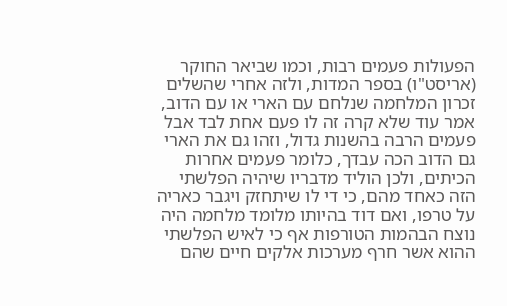הפעולות פעמים רבות, וכמו שביאר החוקר (אריסט"ו) בספר המדות, ולזה אחרי שהשלים זכרון המלחמה שנלחם עם הארי או עם הדוב, אמר עוד שלא קרה זה לו פעם אחת לבד אבל פעמים הרבה בהשנות גדול, וזהו גם את הארי גם הדוב הכה עבדך, כלומר פעמים אחרות הכיתים, ולכן הוליד מדבריו שיהיה הפלשתי הזה כאחד מהם, כי די לו שיתחזק ויגבר כאריה על טרפו, ואם דוד בהיותו מלומד מלחמה היה נוצח הבהמות הטורפות אף כי לאיש הפלשתי ההוא אשר חרף מערכות אלקים חיים שהם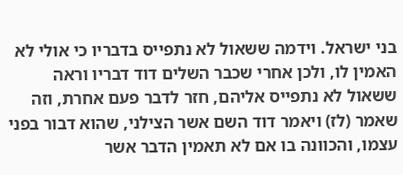בני ישראל. וידמה ששאול לא נתפייס בדבריו כי אולי לא האמין לו, ולכן אחרי שכבר השלים דוד דבריו וראה ששאול לא נתפייס אליהם, חזר לדבר פעם אחרת, וזה שאמר (לז) ויאמר דוד השם אשר הצילני, שהוא דבור בפני עצמו, והכוונה בו אם לא תאמין הדבר אשר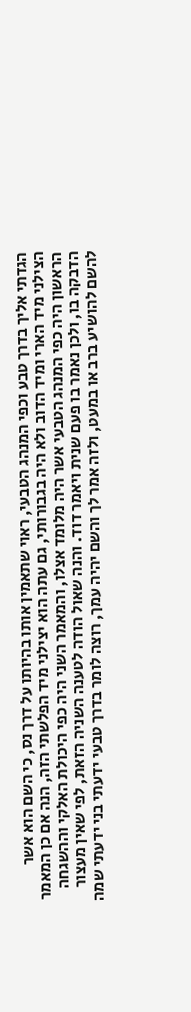הגדתי אליך בדרך טבע וכפי המנהג הטבעי, ראוי שתאמין אותו בהיותו על דרך נס, כי השם הוא אשר הצילני מיד הארי ומיד הדוב ולא היה בגבורותי, גם עתה הוא יצילני מיד הפלשתי הזה, הנה אם כן המאמר הראשון היה כפי המנהג הטבעי אשר היה מלומד אצלו, והמאמר השני היה כפי היכולת האלקי וההשגחה הדבקה בו, ולכן נאמר בו פעם שנית ויאמר דוד. והנה שאול הודה לטענה השניה הזאת, לפי שאין מעצור להשם להושיע ברב או במעט, ולזה אמר לך והשם יהיה עמך, רוצה לומר בדרך טבעי ידעתי בני ידעתי שמה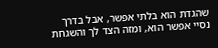שהגדת הוא בלתי אפשר, אבל בדרך נסיי אפשר הוא, ומזה הצד לך והשגחת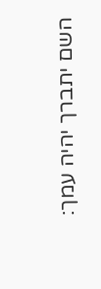השם יתברך יהיה עמך: